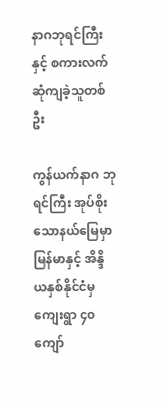နာဂဘုရင်ကြီးနှင့် စကားလက်ဆုံကျခဲ့သူတစ်ဦး

ကွန်ယက်နာဂ ဘုရင်ကြီး အုပ်စိုးသောနယ်မြေမှာ မြန်မာနှင့် အိန္ဒိယနှစ်နိုင်ငံမှ ကျေးရွာ ၄၀ ကျော်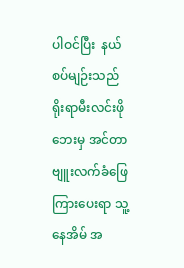ပါဝင်ပြီး  နယ်စပ်မျဉ်းသည် ရိုးရာမီးလင်းဖိုဘေးမှ အင်တာဗျူးလက်ခံဖြေကြားပေးရာ သူ့နေအိမ် အ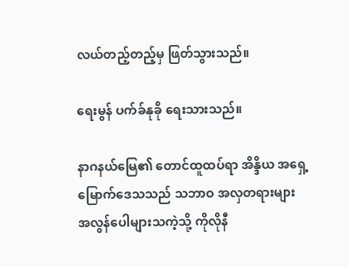လယ်တည့်တည့်မှ ဖြတ်သွားသည်။

ရေးမွန် ပက်ခ်နုခို ရေးသားသည်။

နာဂနယ်မြေ၏ တောင်ထူထပ်ရာ အိန္ဒိယ အရှေ့မြောက်ဒေသသည် သဘာဝ အလှတရားများ အလွန်ပေါများသကဲ့သို့ ကိုလိုနီ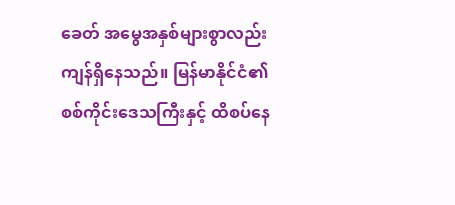ခေတ် အမွေအနှစ်များစွာလည်း ကျန်ရှိနေသည်။ မြန်မာနိုင်ငံ၏ စစ်ကိုင်းဒေသကြီးနှင့် ထိစပ်နေ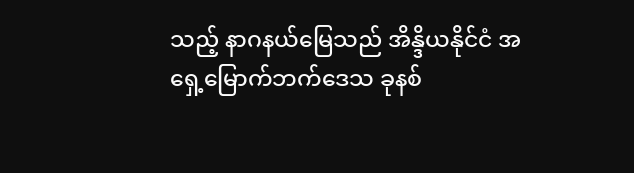သည့် နာဂနယ်မြေသည် အိန္ဒိယနိုင်ငံ အရှေ့မြောက်ဘက်ဒေသ ခုနစ်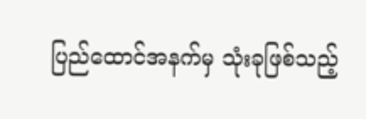ပြည်ထောင်အနက်မှ သုံးခုဖြစ်သည့်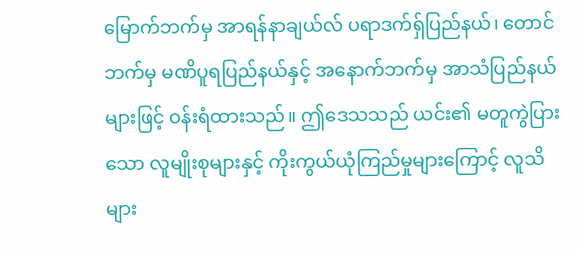မြောက်ဘက်မှ အာရန်နာချယ်လ် ပရာဒက်ရှ်ပြည်နယ်၊ တောင်ဘက်မှ မဏိပူရပြည်နယ်နှင့် အနောက်ဘက်မှ အာသံပြည်နယ်များဖြင့် ဝန်းရံထားသည်။ ဤဒေသသည် ယင်း၏ မတူကွဲပြားသော လူမျိုးစုများနှင့် ကိုးကွယ်ယုံကြည်မှုများကြောင့် လူသိများ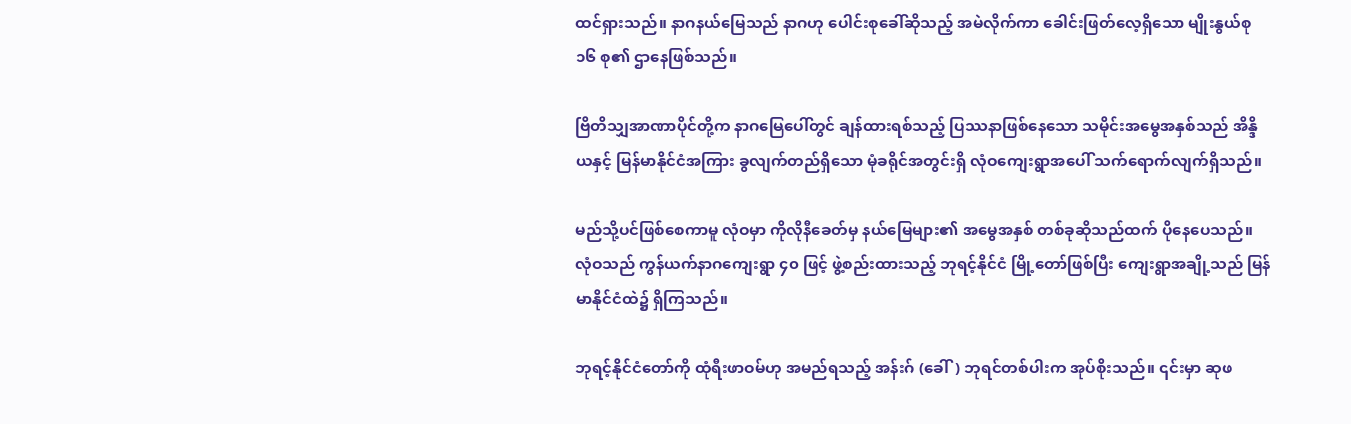ထင်ရှားသည်။ နာဂနယ်မြေသည် နာဂဟု ပေါင်းစုခေါ်ဆိုသည့် အမဲလိုက်ကာ ခေါင်းဖြတ်လေ့ရှိသော မျိုးနွယ်စု ၁၆ စု၏ ဌာနေဖြစ်သည်။

ဗြိတိသျှအာဏာပိုင်တို့က နာဂမြေပေါ်တွင် ချန်ထားရစ်သည့် ပြဿနာဖြစ်နေသော သမိုင်းအမွေအနှစ်သည် အိန္ဒိယနှင့် မြန်မာနိုင်ငံအကြား ခွလျက်တည်ရှိသော မုံခရိုင်အတွင်းရှိ လုံဝကျေးရွာအပေါ် သက်ရောက်လျက်ရှိသည်။

မည်သို့ပင်ဖြစ်စေကာမူ လုံဝမှာ ကိုလိုနီခေတ်မှ နယ်မြေများ၏ အမွေအနှစ် တစ်ခုဆိုသည်ထက် ပိုနေပေသည်။ လုံဝသည် ကွန်ယက်နာဂကျေးရွာ ၄၀ ဖြင့် ဖွဲ့စည်းထားသည့် ဘုရင့်နိုင်ငံ မြို့တော်ဖြစ်ပြီး ကျေးရွာအချို့သည် မြန်မာနိုင်ငံထဲ၌ ရှိကြသည်။

ဘုရင့်နိုင်ငံတော်ကို ထုံရီးဖာဝမ်ဟု အမည်ရသည့် အန်းဂ် (ခေါ်) ဘုရင်တစ်ပါးက အုပ်စိုးသည်။ ၎င်းမှာ ဆုဖ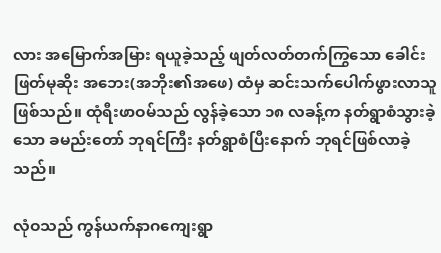လား အမြောက်အမြား ရယူခဲ့သည့် ဖျတ်လတ်တက်ကြွသော ခေါင်းဖြတ်မုဆိုး အဘေး(အဘိုး၏အဖေ) ထံမှ ဆင်းသက်ပေါက်ဖွားလာသူ ဖြစ်သည်။ ထုံရီးဖာဝမ်သည် လွန်ခဲ့သော ၁၈ လခန့်က နတ်ရွာစံသွားခဲ့သော ခမည်းတော် ဘုရင်ကြီး နတ်ရွာစံပြီးနောက် ဘုရင်ဖြစ်လာခဲ့သည်။

လုံဝသည် ကွန်ယက်နာဂကျေးရွာ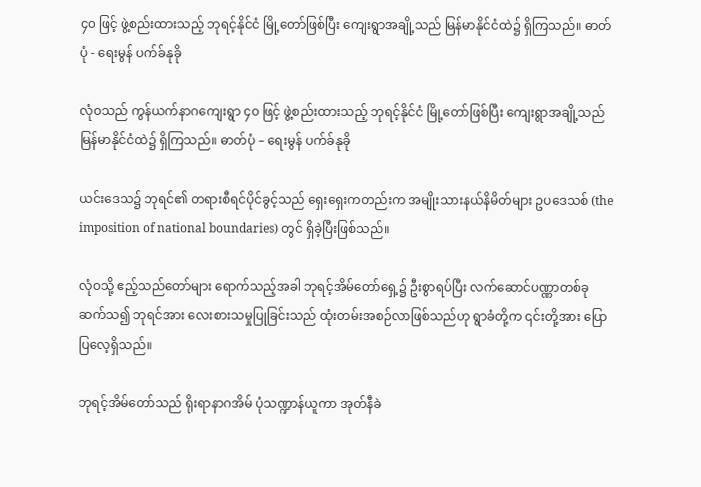၄၀ ဖြင့် ဖွဲ့စည်းထားသည့် ဘုရင့်နိုင်ငံ မြို့တော်ဖြစ်ပြီး ကျေးရွာအချို့သည် မြန်မာနိုင်ငံထဲ၌ ရှိကြသည်။ ဓာတ်ပုံ - ရေးမွန် ပက်ခ်နုခို

လုံဝသည် ကွန်ယက်နာဂကျေးရွာ ၄၀ ဖြင့် ဖွဲ့စည်းထားသည့် ဘုရင့်နိုင်ငံ မြို့တော်ဖြစ်ပြီး ကျေးရွာအချို့သည် မြန်မာနိုင်ငံထဲ၌ ရှိကြသည်။ ဓာတ်ပုံ – ရေးမွန် ပက်ခ်နုခို

ယင်းဒေသ၌ ဘုရင်၏ တရားစီရင်ပိုင်ခွင့်သည် ရှေးရှေးကတည်းက အမျိုးသားနယ်နိမိတ်များ ဥပဒေသစ် (the imposition of national boundaries) တွင် ရှိခဲ့ပြီးဖြစ်သည်။

လုံဝသို့ ဧည့်သည်တော်များ ရောက်သည့်အခါ ဘုရင့်အိမ်တော်ရှေ့၌ ဦးစွာရပ်ပြီး လက်ဆောင်ပဏ္ဏာတစ်ခု ဆက်သ၍ ဘုရင်အား လေးစားသမှုပြုခြင်းသည် ထုံးတမ်းအစဉ်လာဖြစ်သည်ဟု ရွာခံတို့က ၎င်းတို့အား ပြောပြလေ့ရှိသည်။

ဘုရင့်အိမ်တော်သည် ရိုးရာနာဂအိမ် ပုံသဏ္ဍာန်ယူကာ အုတ်နီခဲ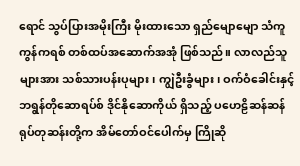ရောင် သွပ်ပြားအမိုးကြီး မိုးထားသော ရှည်မျောမျော သံကူကွန်ကရစ် တစ်ထပ်အဆောက်အအုံ ဖြစ်သည်။ လာလည်သူများအား သစ်သားပန်းပုများ၊ ကျွဲဦးခွံများ၊ ဝက်ဝံခေါင်းနှင့် ဘရွန်တိုဆောရပ်စ် ဒိုင်နိုဆောကိုယ် ရှိသည့် ပဟေဠိဆန်ဆန် ရုပ်တုဆန်းတို့က အိမ်တော်ဝင်ပေါက်မှ ကြိုဆို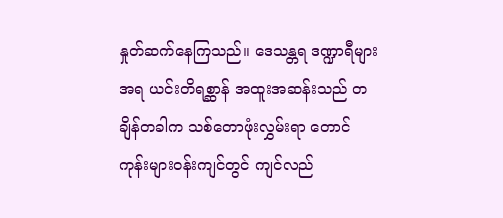နှုတ်ဆက်နေကြသည်။ ဒေသန္တရ ဒဏ္ဍာရီများအရ ယင်းတိရစ္ဆာန် အထူးအဆန်းသည် တချိန်တခါက သစ်တောဖုံးလွှမ်းရာ တောင်ကုန်းများဝန်းကျင်တွင် ကျင်လည်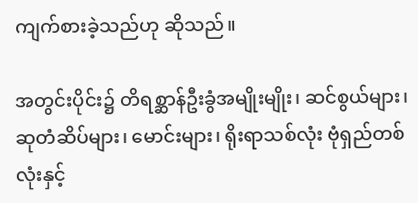ကျက်စားခဲ့သည်ဟု ဆိုသည်။

အတွင်းပိုင်း၌ တိရစ္ဆာန်ဦးခွံအမျိုးမျိုး၊ ဆင်စွယ်များ၊ ဆုတံဆိပ်များ၊ မောင်းများ၊ ရိုးရာသစ်လုံး ဗုံရှည်တစ်လုံးနှင့်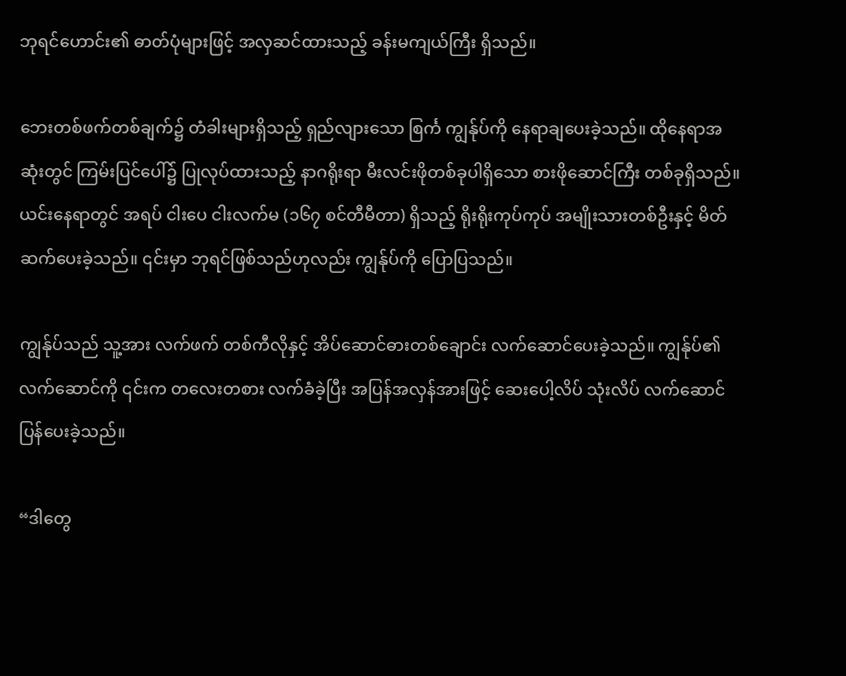ဘုရင်ဟောင်း၏ ဓာတ်ပုံများဖြင့် အလှဆင်ထားသည့် ခန်းမကျယ်ကြီး ရှိသည်။

ဘေးတစ်ဖက်တစ်ချက်၌ တံခါးများရှိသည့် ရှည်လျားသော စြင်္က ကျွန်ုပ်ကို နေရာချပေးခဲ့သည်။ ထိုနေရာအဆုံးတွင် ကြမ်းပြင်ပေါ်၌ ပြုလုပ်ထားသည့် နာဂရိုးရာ မီးလင်းဖိုတစ်ခုပါရှိသော စားဖိုဆောင်ကြီး တစ်ခုရှိသည်။ ယင်းနေရာတွင် အရပ် ငါးပေ ငါးလက်မ (၁၆၇ စင်တီမီတာ) ရှိသည့် ရိုးရိုးကုပ်ကုပ် အမျိုးသားတစ်ဦးနှင့် မိတ်ဆက်ပေးခဲ့သည်။ ၎င်းမှာ ဘုရင်ဖြစ်သည်ဟုလည်း ကျွန်ုပ်ကို ပြောပြသည်။

ကျွန်ုပ်သည် သူ့အား လက်ဖက် တစ်ကီလိုနှင့် အိပ်ဆောင်ဓားတစ်ချောင်း လက်ဆောင်ပေးခဲ့သည်။ ကျွန်ုပ်၏လက်ဆောင်ကို ၎င်းက တလေးတစား လက်ခံခဲ့ပြီး အပြန်အလှန်အားဖြင့် ဆေးပေါ့လိပ် သုံးလိပ် လက်ဆောင်ပြန်ပေးခဲ့သည်။

“ဒါတွေ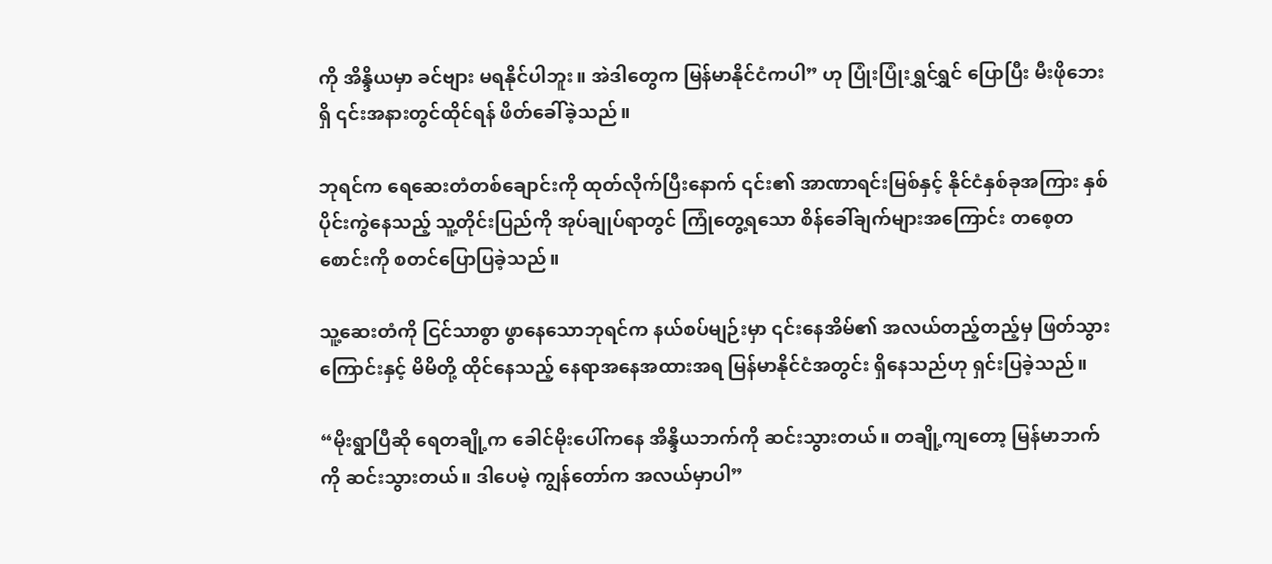ကို အိန္ဒိယမှာ ခင်ဗျား မရနိုင်ပါဘူး။ အဲဒါတွေက မြန်မာနိုင်ငံကပါ” ဟု ပြုံးပြုံးရွှင်ရွှင် ပြောပြီး မီးဖိုဘေးရှိ ၎င်းအနားတွင်ထိုင်ရန် ဖိတ်ခေါ်ခဲ့သည်။

ဘုရင်က ရေဆေးတံတစ်ချောင်းကို ထုတ်လိုက်ပြီးနောက် ၎င်း၏ အာဏာရင်းမြစ်နှင့် နိုင်ငံနှစ်ခုအကြား နှစ်ပိုင်းကွဲနေသည့် သူ့တိုင်းပြည်ကို အုပ်ချုပ်ရာတွင် ကြုံတွေ့ရသော စိန်ခေါ်ချက်များအကြောင်း တစေ့တစောင်းကို စတင်ပြောပြခဲ့သည်။

သူ့ဆေးတံကို ငြင်သာစွာ ဖွာနေသောဘုရင်က နယ်စပ်မျဉ်းမှာ ၎င်းနေအိမ်၏ အလယ်တည့်တည့်မှ ဖြတ်သွားကြောင်းနှင့် မိမိတို့ ထိုင်နေသည့် နေရာအနေအထားအရ မြန်မာနိုင်ငံအတွင်း ရှိနေသည်ဟု ရှင်းပြခဲ့သည်။

“မိုးရွာပြီဆို ရေတချို့က ခေါင်မိုးပေါ်ကနေ အိန္ဒိယဘက်ကို ဆင်းသွားတယ်။ တချို့ကျတော့ မြန်မာဘက်ကို ဆင်းသွားတယ်။ ဒါပေမဲ့ ကျွန်တော်က အလယ်မှာပါ”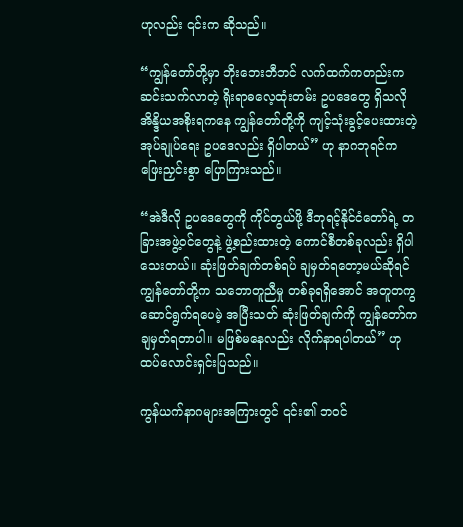ဟုလည်း ၎င်းက ဆိုသည်။

“ကျွန်တော်တို့မှာ ဘိုးဘေးဘီဘင် လက်ထက်ကတည်းက ဆင်းသက်လာတဲ့ ရိုးရာဓလေ့ထုံးတမ်း ဥပဒေတွေ ရှိသလို အိန္ဒိယအစိုးရကနေ ကျွန်တော်တို့ကို ကျင့်သုံးခွင့်ပေးထားတဲ့ အုပ်ချုပ်ရေး ဥပဒေလည်း ရှိပါတယ်” ဟု နာဂဘုရင်က ဖြေးညှင်းစွာ ပြောကြားသည်။

“အဲဒီလို ဥပဒေတွေကို ကိုင်တွယ်ဖို့ ဒီဘုရင့်နိုင်ငံတော်ရဲ့ တခြားအဖွဲ့ဝင်တွေနဲ့ ဖွဲ့စည်းထားတဲ့ ကောင်စီတစ်ခုလည်း ရှိပါသေးတယ်။ ဆုံးဖြတ်ချက်တစ်ရပ် ချမှတ်ရတော့မယ်ဆိုရင် ကျွန်တော်တို့က သဘောတူညီမှု တစ်ခုရရှိအောင် အတူတကွ ဆောင်ရွက်ရပေမဲ့ အပြီးသတ် ဆုံးဖြတ်ချက်ကို ကျွန်တော်က ချမှတ်ရတာပါ။ မဖြစ်မနေလည်း လိုက်နာရပါတယ်” ဟု ထပ်လောင်းရှင်းပြသည်။

ကွန်ယက်နာဂများအကြားတွင် ၎င်း၏ ဘဝင်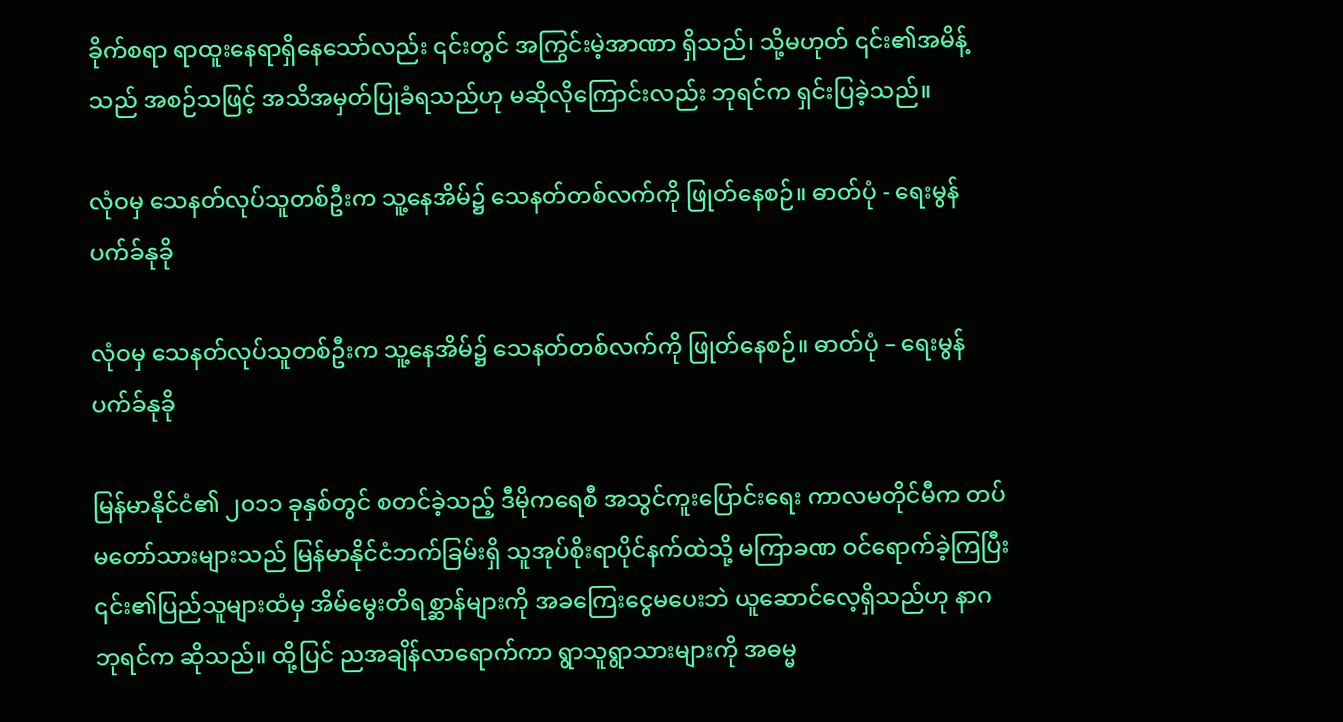ခိုက်စရာ ရာထူးနေရာရှိနေသော်လည်း ၎င်းတွင် အကြွင်းမဲ့အာဏာ ရှိသည်၊ သို့မဟုတ် ၎င်း၏အမိန့်သည် အစဉ်သဖြင့် အသိအမှတ်ပြုခံရသည်ဟု မဆိုလိုကြောင်းလည်း ဘုရင်က ရှင်းပြခဲ့သည်။

လုံဝမှ သေနတ်လုပ်သူတစ်ဦးက သူ့နေအိမ်၌ သေနတ်တစ်လက်ကို ဖြုတ်နေစဉ်။ ဓာတ်ပုံ - ရေးမွန် ပက်ခ်နုခို

လုံဝမှ သေနတ်လုပ်သူတစ်ဦးက သူ့နေအိမ်၌ သေနတ်တစ်လက်ကို ဖြုတ်နေစဉ်။ ဓာတ်ပုံ – ရေးမွန် ပက်ခ်နုခို

မြန်မာနိုင်ငံ၏ ၂၀၁၁ ခုနှစ်တွင် စတင်ခဲ့သည့် ဒီမိုကရေစီ အသွင်ကူးပြောင်းရေး ကာလမတိုင်မီက တပ်မတော်သားများသည် မြန်မာနိုင်ငံဘက်ခြမ်းရှိ သူအုပ်စိုးရာပိုင်နက်ထဲသို့ မကြာခဏ ဝင်ရောက်ခဲ့ကြပြီး ၎င်း၏ပြည်သူများထံမှ အိမ်မွေးတိရစ္ဆာန်များကို အခကြေးငွေမပေးဘဲ ယူဆောင်လေ့ရှိသည်ဟု နာဂဘုရင်က ဆိုသည်။ ထို့ပြင် ညအချိန်လာရောက်ကာ ရွာသူရွာသားများကို အဓမ္မ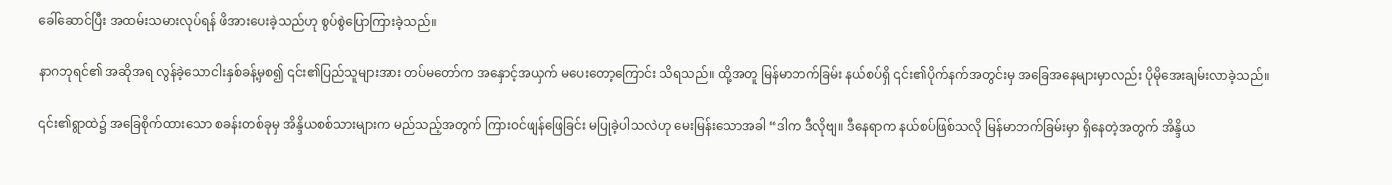ခေါ်ဆောင်ပြီး အထမ်းသမားလုပ်ရန် ဖိအားပေးခဲ့သည်ဟု စွပ်စွဲပြောကြားခဲ့သည်။

နာဂဘုရင်၏ အဆိုအရ လွန်ခဲ့သောငါးနှစ်ခန့်မှစ၍ ၎င်း၏ပြည်သူများအား တပ်မတော်က အနှောင့်အယှက် မပေးတော့ကြောင်း သိရသည်။ ထို့အတူ မြန်မာဘက်ခြမ်း နယ်စပ်ရှိ ၎င်း၏ပိုက်နက်အတွင်းမှ အခြေအနေများမှာလည်း ပိုမိုအေးချမ်းလာခဲ့သည်။

၎င်း၏ရွာထဲ၌ အခြေစိုက်ထားသော စခန်းတစ်ခုမှ အိန္ဒိယစစ်သားများက မည်သည့်အတွက် ကြားဝင်ဖျန်ဖြေခြင်း မပြုခဲ့ပါသလဲဟု မေးမြန်းသောအခါ “ဒါက ဒီလိုဗျ။ ဒီနေရာက နယ်စပ်ဖြစ်သလို မြန်မာဘက်ခြမ်းမှာ ရှိနေတဲ့အတွက် အိန္ဒိယ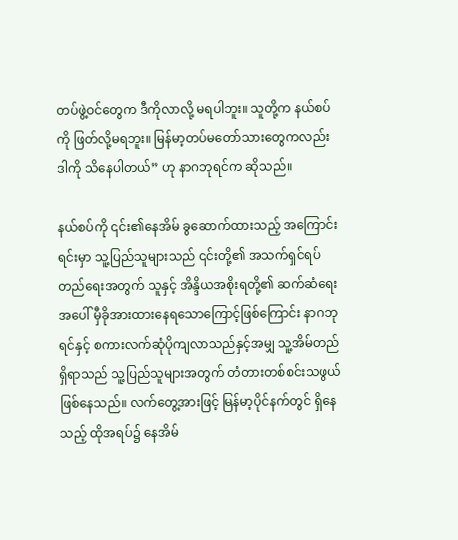တပ်ဖွဲ့ဝင်တွေက ဒီကိုလာလို့ မရပါဘူး။ သူတို့က နယ်စပ်ကို ဖြတ်လို့မရဘူး။ မြန်မာ့တပ်မတော်သားတွေကလည်း ဒါကို သိနေပါတယ်” ဟု နာဂဘုရင်က ဆိုသည်။

နယ်စပ်ကို ၎င်း၏နေအိမ် ခွဆောက်ထားသည့် အကြောင်းရင်းမှာ သူ့ပြည်သူများသည် ၎င်းတို့၏ အသက်ရှင်ရပ်တည်ရေးအတွက် သူနှင့် အိန္ဒိယအစိုးရတို့၏ ဆက်ဆံရေးအပေါ် မှီခိုအားထားနေရသောကြောင့်ဖြစ်ကြောင်း နာဂဘုရင်နှင့် စကားလက်ဆုံပိုကျလာသည်နှင့်အမျှ သူ့အိမ်တည်ရှိရာသည် သူ့ပြည်သူများအတွက် တံတားတစ်စင်းသဖွယ် ဖြစ်နေသည်။ လက်တွေ့အားဖြင့် မြန်မာ့ပိုင်နက်တွင် ရှိနေသည့် ထိုအရပ်၌ နေအိမ်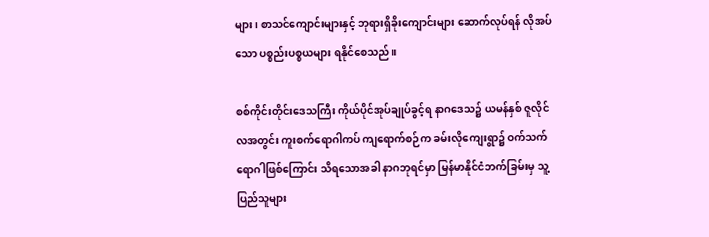များ၊ စာသင်ကျောင်းများနှင့် ဘုရားရှိခိုးကျောင်းများ ဆောက်လုပ်ရန် လိုအပ်သော ပစ္စည်းပစ္စယများ ရနိုင်စေသည်။

စစ်ကိုင်းတိုင်းဒေသကြီး ကိုယ်ပိုင်အုပ်ချုပ်ခွင့်ရ နာဂဒေသ၌ ယမန်နှစ် ဇူလိုင်လအတွင်း ကူးစက်ရောဂါကပ် ကျရောက်စဉ်က ခမ်းလိုကျေးရွာ၌ ဝက်သက်ရောဂါဖြစ်ကြောင်း သိရသောအခါ နာဂဘုရင်မှာ မြန်မာနိုင်ငံဘက်ခြမ်းမှ သူ့ပြည်သူများ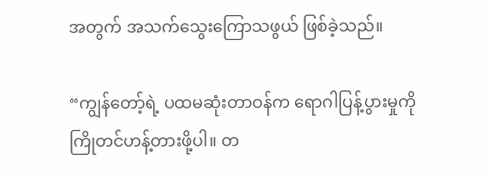အတွက် အသက်သွေးကြောသဖွယ် ဖြစ်ခဲ့သည်။

“ကျွန်တော့်ရဲ့ ပထမဆုံးတာဝန်က ရောဂါပြန့်ပွားမှုကို ကြိုတင်ဟန့်တားဖို့ပါ။ တ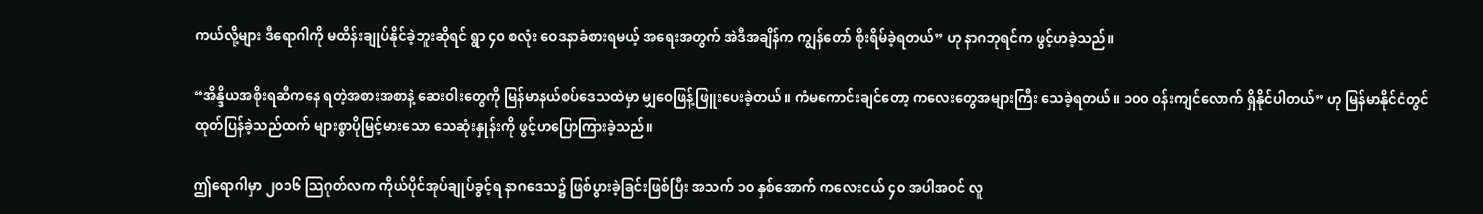ကယ်လို့များ ဒီရောဂါကို မထိန်းချုပ်နိုင်ခဲ့ဘူးဆိုရင် ရွာ ၄၀ စလုံး ဝေဒနာခံစားရမယ့် အရေးအတွက် အဲဒီအချိန်က ကျွန်တော် စိုးရိမ်ခဲ့ရတယ်” ဟု နာဂဘုရင်က ဖွင့်ဟခဲ့သည်။

“အိန္ဒိယအစိုးရဆီကနေ ရတဲ့အစားအစာနဲ့ ဆေးဝါးတွေကို မြန်မာနယ်စပ်ဒေသထဲမှာ မျှဝေဖြန့်ဖြူးပေးခဲ့တယ်။ ကံမကောင်းချင်တော့ ကလေးတွေအများကြီး သေခဲ့ရတယ်။ ၁၀၀ ဝန်းကျင်လောက် ရှိနိုင်ပါတယ်” ဟု မြန်မာနိုင်ငံတွင် ထုတ်ပြန်ခဲ့သည်ထက် များစွာပိုမြင့်မားသော သေဆုံးနှုန်းကို ဖွင့်ဟပြောကြားခဲ့သည်။

ဤရောဂါမှာ ၂၀၁၆ သြဂုတ်လက ကိုယ်ပိုင်အုပ်ချုပ်ခွင့်ရ နာဂဒေသ၌ ဖြစ်ပွားခဲ့ခြင်းဖြစ်ပြီး အသက် ၁၀ နှစ်အောက် ကလေးငယ် ၄၀ အပါအဝင် လူ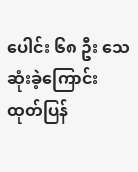ပေါင်း ၆၈ ဦး သေဆုံးခဲ့ကြောင်း ထုတ်ပြန်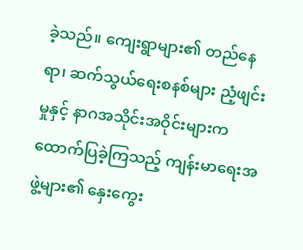ခဲ့သည်။ ကျေးရွာများ၏ တည်နေရာ၊ ဆက်သွယ်ရေးစနစ်များ ညံ့ဖျင်းမှုနှင့် နာဂအသိုင်းအဝိုင်းများက ထောက်ပြခဲ့ကြသည့် ကျန်းမာရေးအဖွဲ့များ၏ နှေးကွေး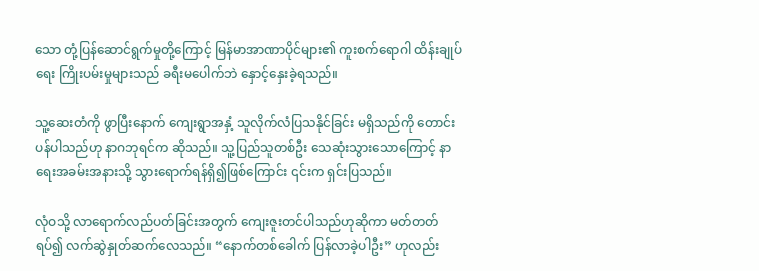သော တုံ့ပြန်ဆောင်ရွက်မှုတို့ကြောင့် မြန်မာအာဏာပိုင်များ၏ ကူးစက်ရောဂါ ထိန်းချုပ်ရေး ကြိုးပမ်းမှုများသည် ခရီးမပေါက်ဘဲ နှောင့်နှေးခဲ့ရသည်။

သူ့ဆေးတံကို ဖွာပြီးနောက် ကျေးရွာအနှံ့ သူလိုက်လံပြသနိုင်ခြင်း မရှိသည်ကို တောင်းပန်ပါသည်ဟု နာဂဘုရင်က ဆိုသည်။ သူ့ပြည်သူတစ်ဦး သေဆုံးသွားသောကြောင့် နာရေးအခမ်းအနားသို့ သွားရောက်ရန်ရှိ၍ဖြစ်ကြောင်း ၎င်းက ရှင်းပြသည်။

လုံဝသို့ လာရောက်လည်ပတ်ခြင်းအတွက် ကျေးဇူးတင်ပါသည်ဟုဆိုကာ မတ်တတ်ရပ်၍ လက်ဆွဲနှုတ်ဆက်လေသည်။ “နောက်တစ်ခေါက် ပြန်လာခဲ့ပါဦး” ဟုလည်း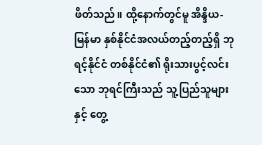ဖိတ်သည်။ ထို့နောက်တွင်မူ အိန္ဒိယ-မြန်မာ နှစ်နိုင်ငံအလယ်တည့်တည့်ရှိ ဘုရင့်နိုင်ငံ တစ်နိုင်ငံ၏ ရိုးသားပွင့်လင်းသော ဘုရင်ကြီးသည် သူ့ပြည်သူများနှင့် တွေ့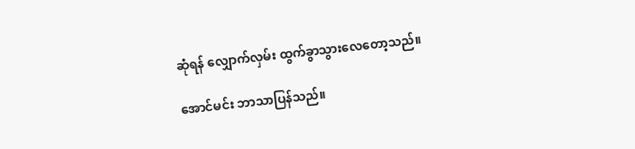ဆုံရန် လျှောက်လှမ်း ထွက်ခွာသွားလေတော့သည်။

အောင်မင်း ဘာသာပြန်သည်။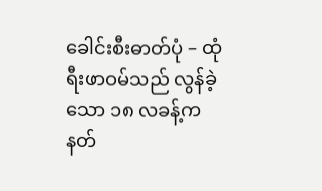ခေါင်းစီးဓာတ်ပုံ – ထုံရီးဖာဝမ်သည် လွန်ခဲ့သော ၁၈ လခန့်က နတ်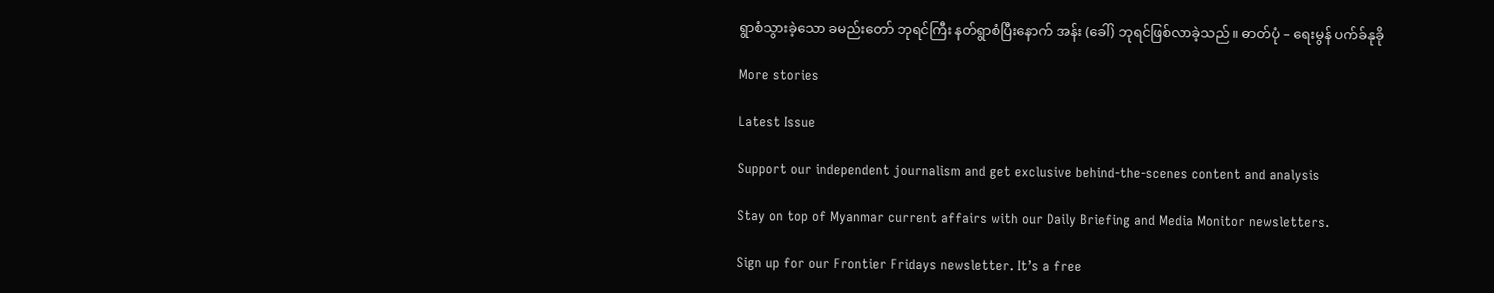ရွာစံသွားခဲ့သော ခမည်းတော် ဘုရင်ကြီး နတ်ရွာစံပြီးနောက် အန်း (ခေါ်) ဘုရင်ဖြစ်လာခဲ့သည်။ ဓာတ်ပုံ – ရေးမွန် ပက်ခ်နုခို

More stories

Latest Issue

Support our independent journalism and get exclusive behind-the-scenes content and analysis

Stay on top of Myanmar current affairs with our Daily Briefing and Media Monitor newsletters.

Sign up for our Frontier Fridays newsletter. It’s a free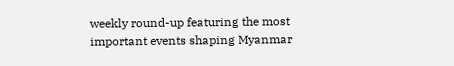weekly round-up featuring the most important events shaping Myanmar